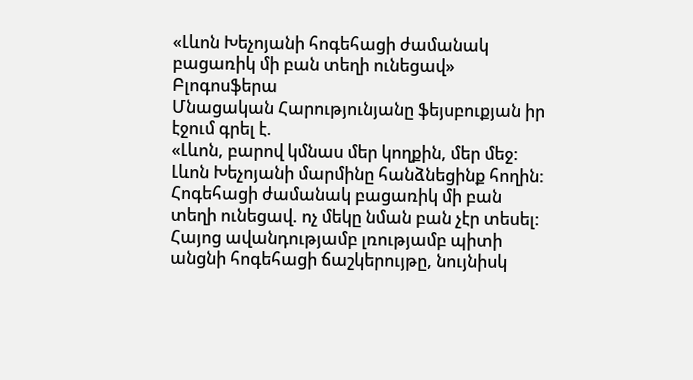«Լևոն Խեչոյանի հոգեհացի ժամանակ բացառիկ մի բան տեղի ունեցավ»
Բլոգոսֆերա
Մնացական Հարությունյանը ֆեյսբուքյան իր էջում գրել է.
«Լևոն, բարով կմնաս մեր կողքին, մեր մեջ:
Լևոն Խեչոյանի մարմինը հանձնեցինք հողին: Հոգեհացի ժամանակ բացառիկ մի բան տեղի ունեցավ. ոչ մեկը նման բան չէր տեսել: Հայոց ավանդությամբ լռությամբ պիտի անցնի հոգեհացի ճաշկերույթը, նույնիսկ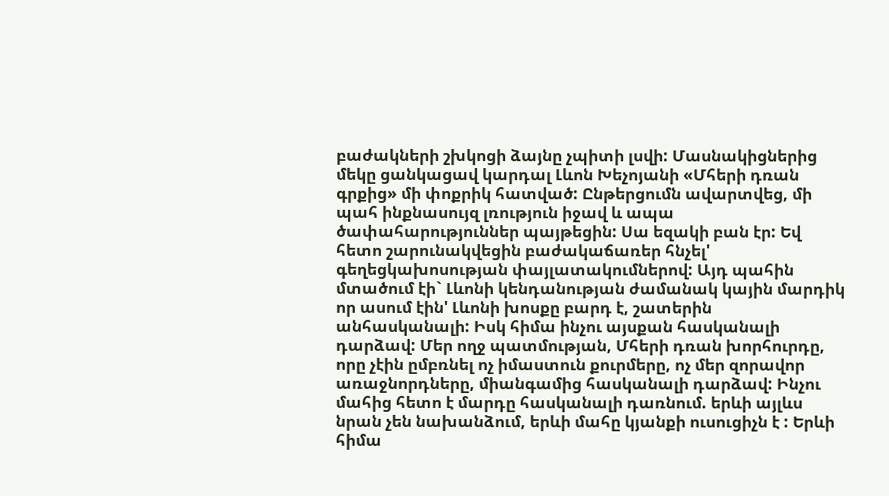բաժակների շխկոցի ձայնը չպիտի լսվի: Մասնակիցներից մեկը ցանկացավ կարդալ Լևոն Խեչոյանի «Մհերի դռան գրքից» մի փոքրիկ հատված: Ընթերցումն ավարտվեց, մի պահ ինքնասույզ լռություն իջավ և ապա ծափահարություններ պայթեցին: Սա եզակի բան էր: Եվ հետո շարունակվեցին բաժակաճառեր հնչել' գեղեցկախոսության փայլատակումներով: Այդ պահին մտածում էի` Լևոնի կենդանության ժամանակ կային մարդիկ որ ասում էին' Լևոնի խոսքը բարդ է, շատերին անհասկանալի: Իսկ հիմա ինչու այսքան հասկանալի դարձավ: Մեր ողջ պատմության, Մհերի դռան խորհուրդը, որը չէին ըմբռնել ոչ իմաստուն քուրմերը, ոչ մեր զորավոր առաջնորդները, միանգամից հասկանալի դարձավ: Ինչու մահից հետո է մարդը հասկանալի դառնում. երևի այլևս նրան չեն նախանձում, երևի մահը կյանքի ուսուցիչն է : Երևի հիմա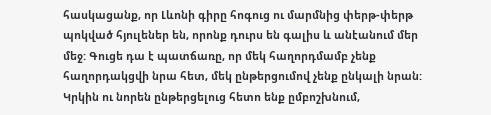հասկացանք, որ Լևոնի գիրը հոգուց ու մարմնից փերթ-փերթ պոկված հյուլեներ են, որոնք դուրս են գալիս և անէանում մեր մեջ: Գուցե դա է պատճառը, որ մեկ հաղորդմամբ չենք հաղորդակցվի նրա հետ, մեկ ընթերցումով չենք ընկալի նրան: Կրկին ու նորեն ընթերցելուց հետո ենք ըմբոշխնում,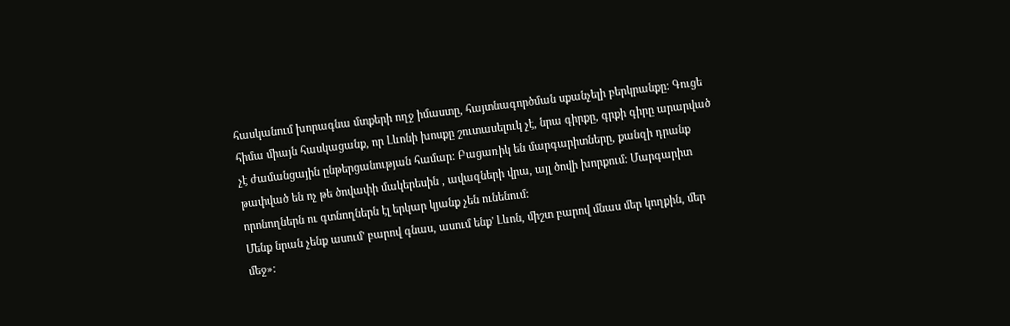հասկանում խորագնա մտքերի ողջ իմաստը, հայտնագործման սքանչելի բերկրանքը: Գուցե հիմա միայն հասկացանք, որ Լևոնի խոսքը շուտասելուկ չէ, նրա գիրքը, գրքի գիրը արարված չէ ժամանցային ընթերցանության համար: Բացառիկ են մարգարիտները, քանզի դրանք թափված են ոչ թե ծովափի մակերեսին , ավազների վրա, այլ ծովի խորքում: Մարգարիտ որոնողներն ու գտնողներն էլ երկար կյանք չեն ունենում:
Մենք նրան չենք ասում' բարով գնաս, ասում ենք' Լևոն, միշտ բարով մնաս մեր կողքին, մեր մեջ»: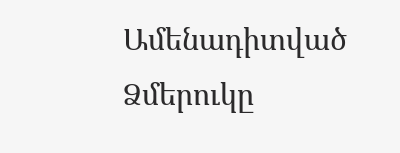Ամենադիտված
Ձմերուկը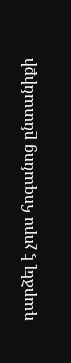դարձել է չորս հոգանոց ընտանիքի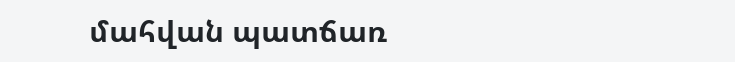մահվան պատճառ